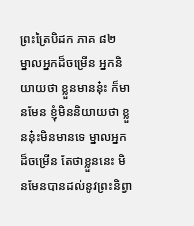ព្រះត្រៃបិដក ភាគ ៨២
ម្នាលអ្នកដ៏ចម្រើន អ្នកនិយាយថា ខ្លួនមាននុ៎ះ ក៏មានមែន ខ្ញុំមិននិយាយថា ខ្លួននុ៎ះមិនមានទេ ម្នាលអ្នកដ៏ចម្រើន តែថាខ្លួននេះ មិនមែនបានដល់នូវព្រះនិព្វា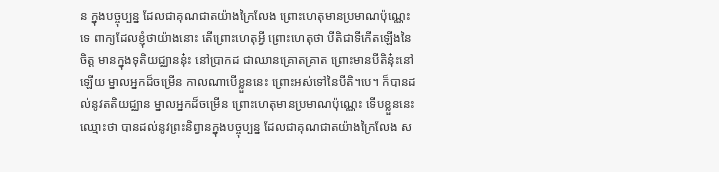ន ក្នុងបច្ចុប្បន្ន ដែលជាគុណជាតយ៉ាងក្រៃលែង ព្រោះហេតុមានប្រមាណប៉ុណ្ណេះទេ ពាក្យដែលខ្ញុំថាយ៉ាងនោះ តើព្រោះហេតុអ្វី ព្រោះហេតុថា បីតិជាទីកើតឡើងនៃចិត្ត មានក្នុងទុតិយជ្ឈាននុ៎ះ នៅប្រាកដ ជាឈានគ្រោតគ្រាត ព្រោះមានបីតិនុ៎ះនៅឡើយ ម្នាលអ្នកដ៏ចម្រើន កាលណាបើខ្លួននេះ ព្រោះអស់ទៅនៃបីតិ។បេ។ ក៏បានដល់នូវតតិយជ្ឈាន ម្នាលអ្នកដ៏ចម្រើន ព្រោះហេតុមានប្រមាណប៉ុណ្ណេះ ទើបខ្លួននេះ ឈ្មោះថា បានដល់នូវព្រះនិព្វានក្នុងបច្ចុប្បន្ន ដែលជាគុណជាតយ៉ាងក្រៃលែង ស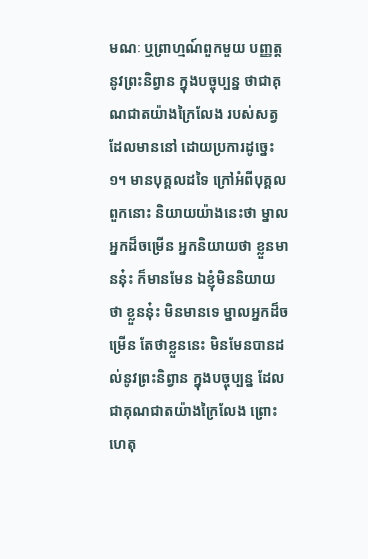មណៈ ឬព្រាហ្មណ៍ពួកមួយ បញ្ញត្តនូវព្រះនិព្វាន ក្នុងបច្ចុប្បន្ន ថាជាគុណជាតយ៉ាងក្រៃលែង របស់សត្វដែលមាននៅ ដោយប្រការដូច្នេះ ១។ មានបុគ្គលដទៃ ក្រៅអំពីបុគ្គលពួកនោះ និយាយយ៉ាងនេះថា ម្នាលអ្នកដ៏ចម្រើន អ្នកនិយាយថា ខ្លួនមាននុ៎ះ ក៏មានមែន ឯខ្ញុំមិននិយាយថា ខ្លួននុ៎ះ មិនមានទេ ម្នាលអ្នកដ៏ចម្រើន តែថាខ្លួននេះ មិនមែនបានដល់នូវព្រះនិព្វាន ក្នុងបច្ចុប្បន្ន ដែលជាគុណជាតយ៉ាងក្រៃលែង ព្រោះហេតុ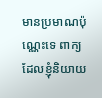មានប្រមាណប៉ុណ្ណេះទេ ពាក្យដែលខ្ញុំនិយាយ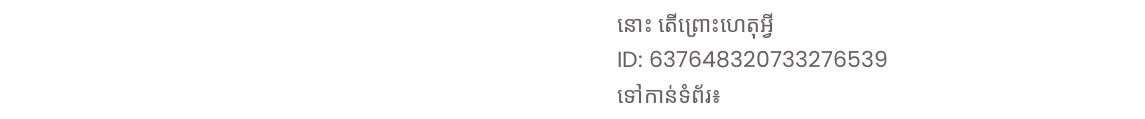នោះ តើព្រោះហេតុអ្វី
ID: 637648320733276539
ទៅកាន់ទំព័រ៖